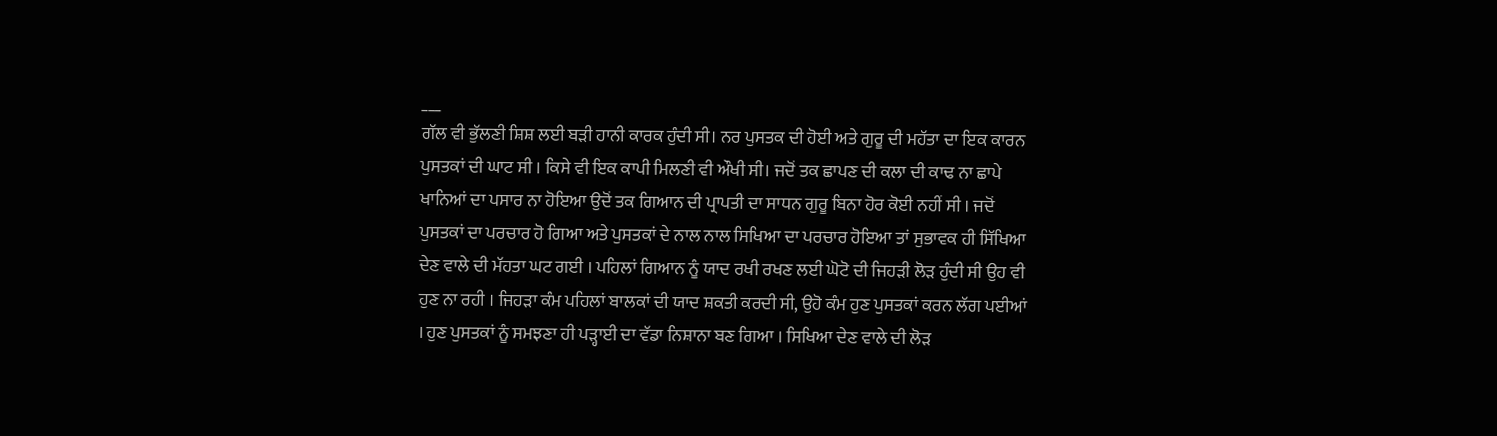___
ਗੱਲ ਵੀ ਭੁੱਲਣੀ ਸ਼ਿਸ਼ ਲਈ ਬੜੀ ਹਾਨੀ ਕਾਰਕ ਹੁੰਦੀ ਸੀ। ਨਰ ਪੁਸਤਕ ਦੀ ਹੋਈ ਅਤੇ ਗੁਰੂ ਦੀ ਮਹੱਤਾ ਦਾ ਇਕ ਕਾਰਨ ਪੁਸਤਕਾਂ ਦੀ ਘਾਟ ਸੀ । ਕਿਸੇ ਵੀ ਇਕ ਕਾਪੀ ਮਿਲਣੀ ਵੀ ਔਖੀ ਸੀ। ਜਦੋਂ ਤਕ ਛਾਪਣ ਦੀ ਕਲਾ ਦੀ ਕਾਢ ਨਾ ਛਾਪੇ ਖਾਨਿਆਂ ਦਾ ਪਸਾਰ ਨਾ ਹੋਇਆ ਉਦੋਂ ਤਕ ਗਿਆਨ ਦੀ ਪ੍ਰਾਪਤੀ ਦਾ ਸਾਧਨ ਗੁਰੂ ਬਿਨਾ ਹੋਰ ਕੋਈ ਨਹੀਂ ਸੀ । ਜਦੋਂ ਪੁਸਤਕਾਂ ਦਾ ਪਰਚਾਰ ਹੋ ਗਿਆ ਅਤੇ ਪੁਸਤਕਾਂ ਦੇ ਨਾਲ ਨਾਲ ਸਿਖਿਆ ਦਾ ਪਰਚਾਰ ਹੋਇਆ ਤਾਂ ਸੁਭਾਵਕ ਹੀ ਸਿੱਖਿਆ ਦੇਣ ਵਾਲੇ ਦੀ ਮੱਹਤਾ ਘਟ ਗਈ । ਪਹਿਲਾਂ ਗਿਆਨ ਨੂੰ ਯਾਦ ਰਖੀ ਰਖਣ ਲਈ ਘੋਟੋ ਦੀ ਜਿਹੜੀ ਲੋੜ ਹੁੰਦੀ ਸੀ ਉਹ ਵੀ ਹੁਣ ਨਾ ਰਹੀ । ਜਿਹੜਾ ਕੰਮ ਪਹਿਲਾਂ ਬਾਲਕਾਂ ਦੀ ਯਾਦ ਸ਼ਕਤੀ ਕਰਦੀ ਸੀ, ਉਹੋ ਕੰਮ ਹੁਣ ਪੁਸਤਕਾਂ ਕਰਨ ਲੱਗ ਪਈਆਂ । ਹੁਣ ਪੁਸਤਕਾਂ ਨੂੰ ਸਮਝਣਾ ਹੀ ਪੜ੍ਹਾਈ ਦਾ ਵੱਡਾ ਨਿਸ਼ਾਨਾ ਬਣ ਗਿਆ । ਸਿਖਿਆ ਦੇਣ ਵਾਲੇ ਦੀ ਲੋੜ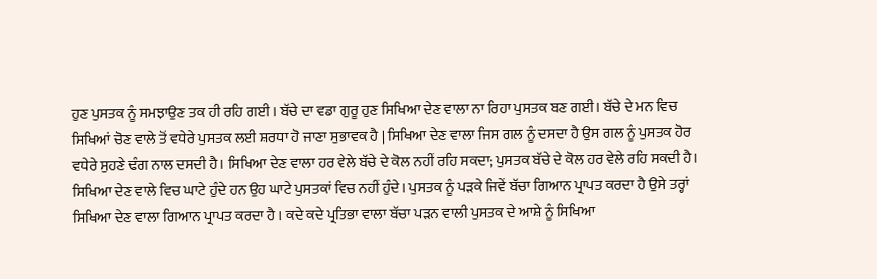ਹੁਣ ਪੁਸਤਕ ਨੂੰ ਸਮਝਾਉਣ ਤਕ ਹੀ ਰਹਿ ਗਈ । ਬੱਚੇ ਦਾ ਵਡਾ ਗੁਰੂ ਹੁਣ ਸਿਖਿਆ ਦੇਣ ਵਾਲਾ ਨਾ ਰਿਹਾ ਪੁਸਤਕ ਬਣ ਗਈ। ਬੱਚੇ ਦੇ ਮਨ ਵਿਚ ਸਿਖਿਆਂ ਚੋਣ ਵਾਲੇ ਤੋਂ ਵਧੇਰੇ ਪੁਸਤਕ ਲਈ ਸ਼ਰਧਾ ਹੋ ਜਾਣਾ ਸੁਭਾਵਕ ਹੈ | ਸਿਖਿਆ ਦੇਣ ਵਾਲਾ ਜਿਸ ਗਲ ਨੂੰ ਦਸਦਾ ਹੈ ਉਸ ਗਲ ਨੂੰ ਪੁਸਤਕ ਹੋਰ ਵਧੇਰੇ ਸੁਹਣੇ ਢੰਗ ਨਾਲ ਦਸਦੀ ਹੈ। ਸਿਖਿਆ ਦੇਣ ਵਾਲਾ ਹਰ ਵੇਲੇ ਬੱਚੇ ਦੇ ਕੋਲ ਨਹੀਂ ਰਹਿ ਸਕਦਾ; ਪੁਸਤਕ ਬੱਚੇ ਦੇ ਕੋਲ ਹਰ ਵੇਲੇ ਰਹਿ ਸਕਦੀ ਹੈ। ਸਿਖਿਆ ਦੇਣ ਵਾਲੇ ਵਿਚ ਘਾਟੇ ਹੁੰਦੇ ਹਨ ਉਹ ਘਾਟੇ ਪੁਸਤਕਾਂ ਵਿਚ ਨਹੀਂ ਹੁੰਦੇ। ਪੁਸਤਕ ਨੂੰ ਪੜਕੇ ਜਿਵੇਂ ਬੱਚਾ ਗਿਆਨ ਪ੍ਰਾਪਤ ਕਰਦਾ ਹੈ ਉਸੇ ਤਰ੍ਹਾਂ ਸਿਖਿਆ ਦੇਣ ਵਾਲਾ ਗਿਆਨ ਪ੍ਰਾਪਤ ਕਰਦਾ ਹੈ । ਕਦੇ ਕਦੇ ਪ੍ਰਤਿਭਾ ਵਾਲਾ ਬੱਚਾ ਪੜਨ ਵਾਲੀ ਪੁਸਤਕ ਦੇ ਆਸ਼ੇ ਨੂੰ ਸਿਖਿਆ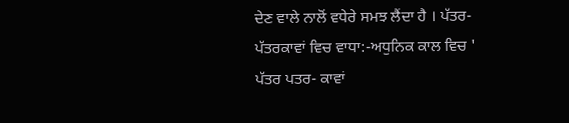ਦੇਣ ਵਾਲੇ ਨਾਲੋਂ ਵਧੇਰੇ ਸਮਝ ਲੈਂਦਾ ਹੈ । ਪੱਤਰ-ਪੱਤਰਕਾਵਾਂ ਵਿਚ ਵਾਧਾ:-ਅਧੁਨਿਕ ਕਾਲ ਵਿਚ ' ਪੱਤਰ ਪਤਰ- ਕਾਵਾਂ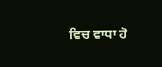ਵਿਚ ਵਾਧਾ ਹੋ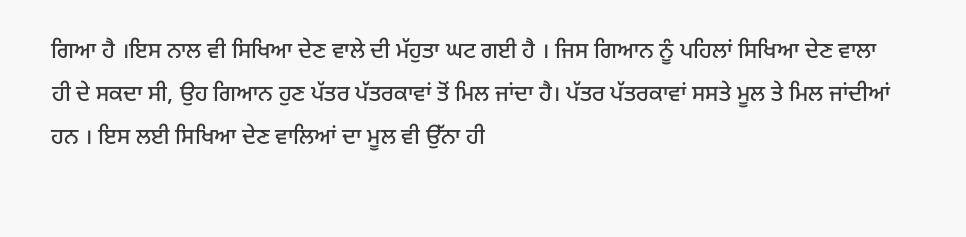ਗਿਆ ਹੈ ।ਇਸ ਨਾਲ ਵੀ ਸਿਖਿਆ ਦੇਣ ਵਾਲੇ ਦੀ ਮੱਹੁਤਾ ਘਟ ਗਈ ਹੈ । ਜਿਸ ਗਿਆਨ ਨੂੰ ਪਹਿਲਾਂ ਸਿਖਿਆ ਦੇਣ ਵਾਲਾ ਹੀ ਦੇ ਸਕਦਾ ਸੀ, ਉਹ ਗਿਆਨ ਹੁਣ ਪੱਤਰ ਪੱਤਰਕਾਵਾਂ ਤੋਂ ਮਿਲ ਜਾਂਦਾ ਹੈ। ਪੱਤਰ ਪੱਤਰਕਾਵਾਂ ਸਸਤੇ ਮੂਲ ਤੇ ਮਿਲ ਜਾਂਦੀਆਂ ਹਨ । ਇਸ ਲਈ ਸਿਖਿਆ ਦੇਣ ਵਾਲਿਆਂ ਦਾ ਮੂਲ ਵੀ ਉੱਨਾ ਹੀ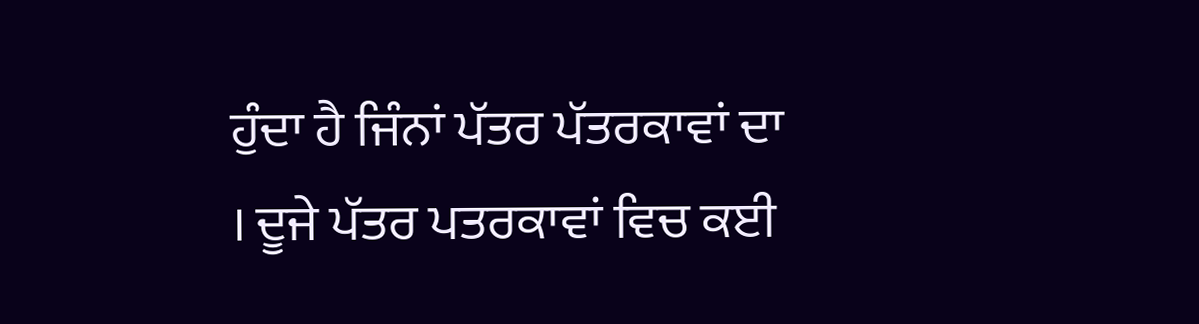ਹੁੰਦਾ ਹੈ ਜਿੰਨਾਂ ਪੱਤਰ ਪੱਤਰਕਾਵਾਂ ਦਾ । ਦੂਜੇ ਪੱਤਰ ਪਤਰਕਾਵਾਂ ਵਿਚ ਕਈ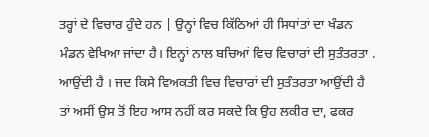ਤਰ੍ਹਾਂ ਦੇ ਵਿਚਾਰ ਹੁੰਦੇ ਹਨ | ਉਨ੍ਹਾਂ ਵਿਚ ਕਿੱਠਿਆਂ ਹੀ ਸਿਧਾਂਤਾਂ ਦਾ ਖੰਡਨ ਮੰਡਨ ਵੇਖਿਆ ਜਾਂਦਾ ਹੈ। ਇਨ੍ਹਾਂ ਨਾਲ ਬਚਿਆਂ ਵਿਚ ਵਿਚਾਰਾਂ ਦੀ ਸੁਤੰਤਰਤਾ . ਆਉਂਦੀ ਹੈ । ਜਦ ਕਿਸੇ ਵਿਅਕਤੀ ਵਿਚ ਵਿਚਾਰਾਂ ਦੀ ਸੁਤੰਤਰਤਾ ਆਉਂਦੀ ਹੈ ਤਾਂ ਅਸੀਂ ਉਸ ਤੋਂ ਇਹ ਆਸ ਨਹੀਂ ਕਰ ਸਕਦੇ ਕਿ ਉਹ ਲਕੀਰ ਦਾ, ਫਕਰ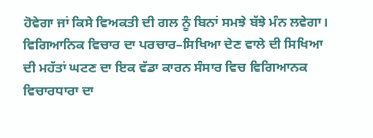ਹੋਵੇਗਾ ਜਾਂ ਕਿਸੇ ਵਿਅਕਤੀ ਦੀ ਗਲ ਨੂੰ ਬਿਨਾਂ ਸਮਝੇ ਬੱਝੇ ਮੰਨ ਲਵੇਗਾ। ਵਿਗਿਆਨਿਕ ਵਿਚਾਰ ਦਾ ਪਰਚਾਰ–ਸਿਖਿਆ ਦੇਣ ਵਾਲੇ ਦੀ ਸਿਖਿਆ ਦੀ ਮਹੱਤਾਂ ਘਟਣ ਦਾ ਇਕ ਵੱਡਾ ਕਾਰਨ ਸੰਸਾਰ ਵਿਚ ਵਿਗਿਆਨਕ ਵਿਚਾਰਧਾਰਾ ਦਾ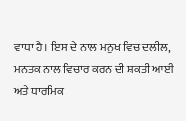ਵਾਧਾ ਹੈ। ਇਸ ਦੇ ਨਾਲ ਮਨੁਖ ਵਿਚ ਦਲੀਲ, ਮਨਤਕ ਨਾਲ ਵਿਚਾਰ ਕਰਨ ਦੀ ਸ਼ਕਤੀ ਆਈ ਅਤੇ ਧਾਰਮਿਕ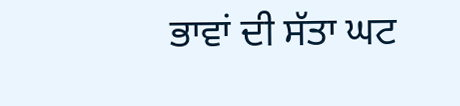ਭਾਵਾਂ ਦੀ ਸੱਤਾ ਘਟ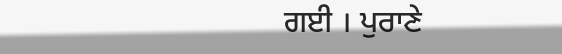ਗਈ । ਪੁਰਾਣੇ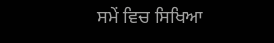ਸਮੇਂ ਵਿਚ ਸਿਖਿਆ